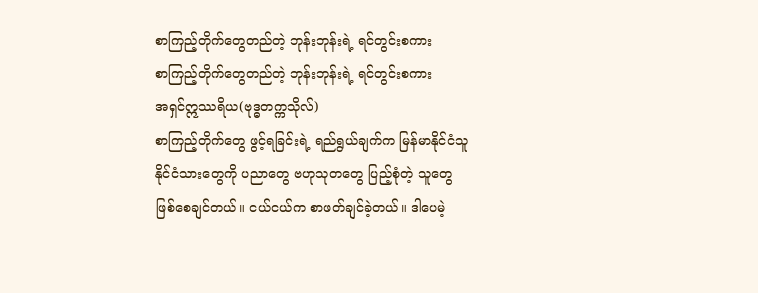စာကြည့်တိုက်တွေတည်တဲ့ ဘုန်းဘုန်းရဲ့ ရင်တွင်းစကား
စာကြည့်တိုက်တွေတည်တဲ့ ဘုန်းဘုန်းရဲ့ ရင်တွင်းစကား
အရှင်ဣဿရိယ(ဗုဒ္ဓတက္ကသိုလ်)
စာကြည့်တိုက်တွေ ဖွင့်ရခြင်းရဲ့ ရည်ရွယ်ချက်က မြန်မာနိုင်ငံသူ နိုင်ငံသားတွေကို ပညာတွေ ဗဟုသုတတွေ ပြည့်စုံတဲ့ သူတွေ ဖြစ်စေချင်တယ်။ ငယ်ငယ်က စာဖတ်ချင်ခဲ့တယ်။ ဒါပေမဲ့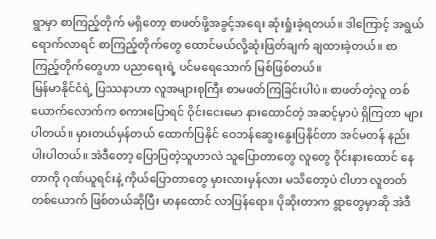ရွာမှာ စာကြည့်တိုက် မရှိတော့ စာဖတ်ဖို့အခွင့်အရေး ဆုံးရှုံးခဲ့ရတယ်။ ဒါကြောင့် အရွယ်ရောက်လာရင် စာကြည့်တိုက်တွေ ထောင်မယ်လို့ဆုံးဖြတ်ချက် ချထားခဲ့တယ်။ စာကြည့်တိုက်တွေဟာ ပညာရေးရဲ့ ပင်မရေသောက် မြစ်ဖြစ်တယ်။
မြန်မာနိုင်ငံရဲ့ ပြဿနာဟာ လူအများစုကြီး စာမဖတ်ကြခြင်းပါပဲ။ စာဖတ်တဲ့လူ တစ်ယောက်လောက်က စကားပြောရင် ဝိုင်းငေးမော နားထောင်တဲ့ အဆင့်မှာပဲ ရှိကြတာ များပါတယ်။ မှားတယ်မှန်တယ် ထောက်ပြနိုင် ဝေဘန်ဆွေးနွေးပြနိုင်တာ အင်မတန် နည်းပါးပါတယ်။ အဲဒီတော့ ပြောပြတဲ့သူဟာလဲ သူပြောတာတွေ လူတွေ ဝိုင်းနားထောင် နေတာကို ဂုဏ်ယူရင်းနဲ့ ကိုယ်ပြောတာတွေ မှားလားမှန်လား မသိတော့ပဲ ငါဟာ လူတတ်တစ်ယောက် ဖြစ်တယ်ဆိုပြီး မာနထောင် လာပြန်ရော။ ပိုဆိုးတာက ရွာတွေမှာဆို အဲဒီ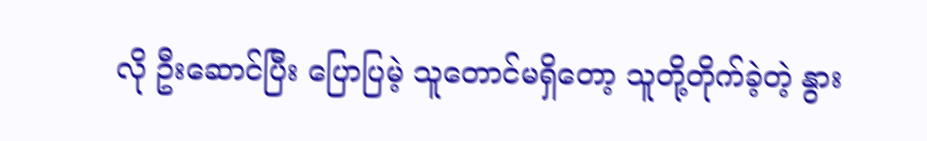လို ဦးဆောင်ပြီး ပြောပြမဲ့ သူတောင်မရှိတော့ သူတို့တိုက်ခဲ့တဲ့ နွား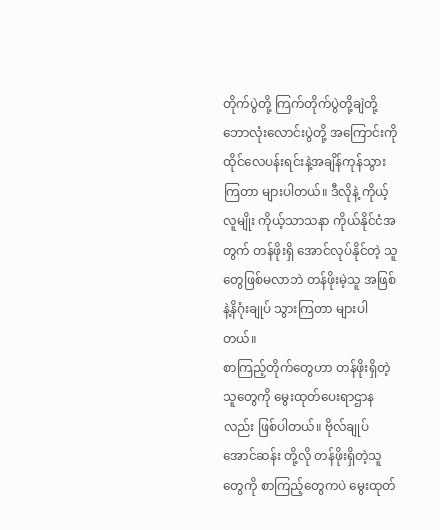တိုက်ပွဲတို့ ကြက်တိုက်ပွဲတို့ချဲတို့ ဘောလုံးလောင်းပွဲတို့ အကြောင်းကို ထိုင်လေပန်းရင်းနဲ့အချိန်ကုန်သွားကြတာ များပါတယ်။ ဒီလိုနဲ့ ကိုယ့်လူမျိုး ကိုယ့်သာသနာ ကိုယ်နိုင်ငံအတွက် တန်ဖိုးရှိ အောင်လုပ်နိုင်တဲ့ သူတွေဖြစ်မလာဘဲ တန်ဖိုးမဲ့သူ အဖြစ်နဲ့နိဂုံးချုပ် သွားကြတာ များပါတယ်။
စာကြည့်တိုက်တွေဟာ တန်ဖိုးရှိတဲ့သူတွေကို မွေးထုတ်ပေးရာဌာနလည်း ဖြစ်ပါတယ်။ ဗိုလ်ချုပ်အောင်ဆန်း တို့လို တန်ဖိုးရှိတဲ့သူတွေကို စာကြည့်တွေကပဲ မွေးထုတ်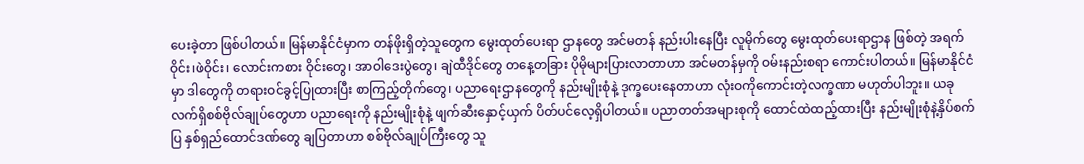ပေးခဲ့တာ ဖြစ်ပါတယ်။ မြန်မာနိုင်ငံမှာက တန်ဖိုးရှိတဲ့သူတွေက မွေးထုတ်ပေးရာ ဌာနတွေ အင်မတန် နည်းပါးနေပြီး လူမိုက်တွေ မွေးထုတ်ပေးရာဌာန ဖြစ်တဲ့ အရက်ဝိုင်း၊ဖဲဝိုင်း၊ လောင်းကစား ဝိုင်းတွေ၊ အာဝါဒေးပွဲတွေ၊ ချဲထီဒိုင်တွေ တနေ့တခြား ပိုမိုများပြားလာတာဟာ အင်မတန်မှကို ဝမ်းနည်းစရာ ကောင်းပါတယ်။ မြန်မာနိုင်ငံမှာ ဒါတွေကို တရားဝင်ခွင့်ပြုထားပြီး စာကြည့်တိုက်တွေ၊ ပညာရေးဌာနတွေကို နည်းမျိုးစုံနဲ့ ဒုက္ခပေးနေတာဟာ လုံးဝကိုကောင်းတဲ့လက္ခဏာ မဟုတ်ပါဘူး။ ယခုလက်ရှိစစ်ဗိုလ်ချုပ်တွေဟာ ပညာရေးကို နည်းမျိုးစုံနဲ့ ဖျက်ဆီးနှောင့်ယှက် ပိတ်ပင်လေ့ရှိပါတယ်။ ပညာတတ်အများစုကို ထောင်ထဲထည့်ထားပြီး နည်းမျိုးစုံနဲ့နှိပ်စက်ပြ နှစ်ရှည်ထောင်ဒဏ်တွေ ချပြတာဟာ စစ်ဗိုလ်ချုပ်ကြီးတွေ သူ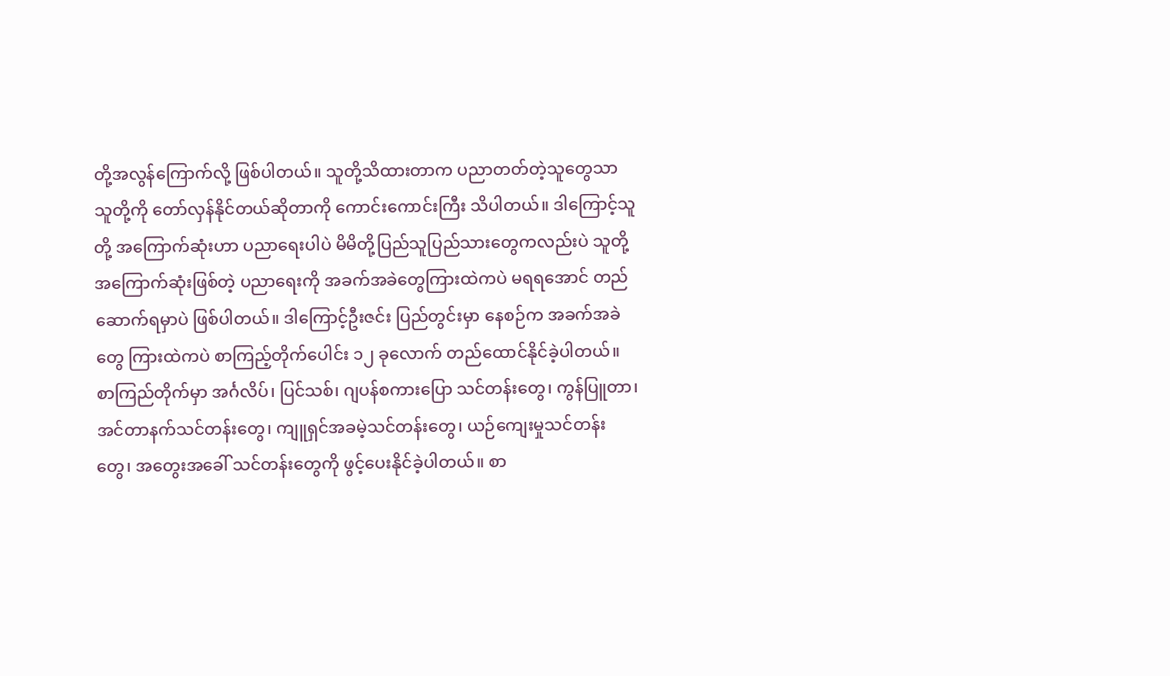တို့အလွန်ကြောက်လို့ ဖြစ်ပါတယ်။ သူတို့သိထားတာက ပညာတတ်တဲ့သူတွေသာ သူတို့ကို တော်လှန်နိုင်တယ်ဆိုတာကို ကောင်းကောင်းကြီး သိပါတယ်။ ဒါကြောင့်သူတို့ အကြောက်ဆုံးဟာ ပညာရေးပါပဲ မိမိတို့ပြည်သူပြည်သားတွေကလည်းပဲ သူတို့အကြောက်ဆုံးဖြစ်တဲ့ ပညာရေးကို အခက်အခဲတွေကြားထဲကပဲ မရရအောင် တည်ဆောက်ရမှာပဲ ဖြစ်ပါတယ်။ ဒါကြောင့်ဦးဇင်း ပြည်တွင်းမှာ နေစဉ်က အခက်အခဲတွေ ကြားထဲကပဲ စာကြည့်တိုက်ပေါင်း ၁၂ ခုလောက် တည်ထောင်နိုင်ခဲ့ပါတယ်။ စာကြည်တိုက်မှာ အင်္ဂလိပ်၊ ပြင်သစ်၊ ဂျပန်စကားပြော သင်တန်းတွေ၊ ကွန်ပြူတာ၊ အင်တာနက်သင်တန်းတွေ၊ ကျူရှင်အခမဲ့သင်တန်းတွေ၊ ယဉ်ကျေးမှုသင်တန်းတွေ၊ အတွေးအခေါ် သင်တန်းတွေကို ဖွင့်ပေးနိုင်ခဲ့ပါတယ်။ စာ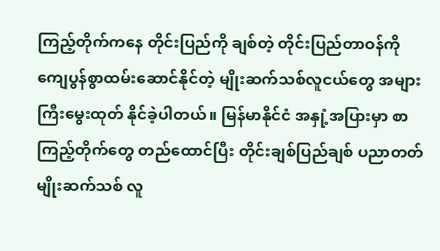ကြည့်တိုက်ကနေ တိုင်းပြည်ကို ချစ်တဲ့ တိုင်းပြည်တာဝန်ကို ကျေပွန်စွာထမ်းဆောင်နိုင်တဲ့ မျိုးဆက်သစ်လူငယ်တွေ အများကြီးမွေးထုတ် နိုင်ခဲ့ပါတယ်။ မြန်မာနိုင်ငံ အနှုံ့အပြားမှာ စာကြည့်တိုက်တွေ တည်ထောင်ပြီး တိုင်းချစ်ပြည်ချစ် ပညာတတ်မျိုးဆက်သစ် လူ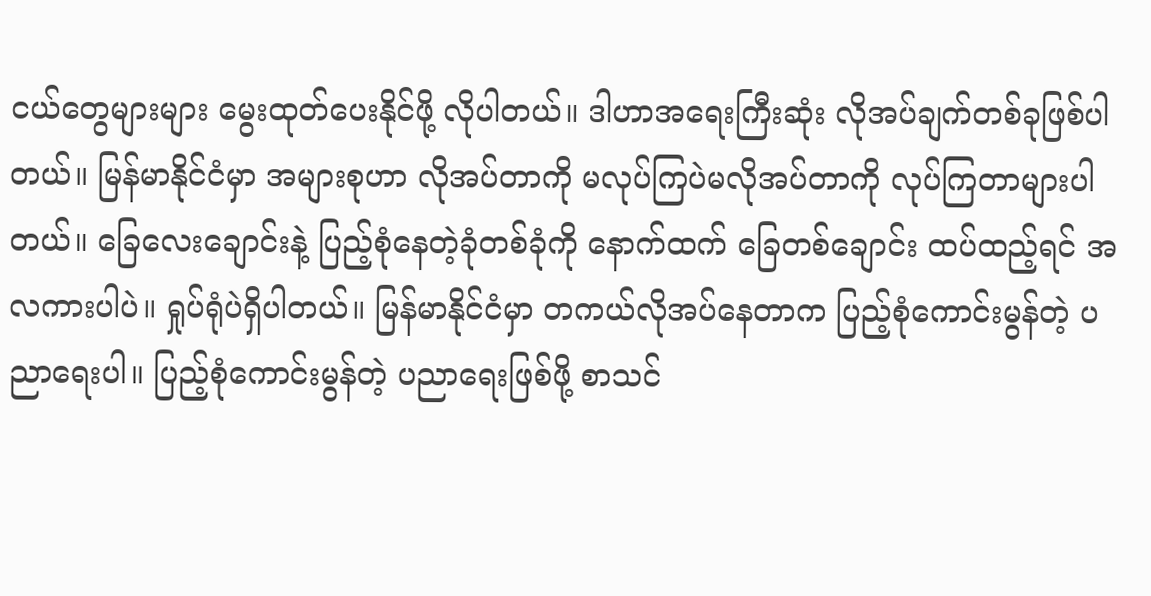ငယ်တွေများများ မွေးထုတ်ပေးနိုင်ဖို့ လိုပါတယ်။ ဒါဟာအရေးကြီးဆုံး လိုအပ်ချက်တစ်ခုဖြစ်ပါတယ်။ မြန်မာနိုင်ငံမှာ အများစုဟာ လိုအပ်တာကို မလုပ်ကြပဲမလိုအပ်တာကို လုပ်ကြတာများပါတယ်။ ခြေလေးချောင်းနဲ့ ပြည့်စုံနေတဲ့ခုံတစ်ခုံကို နောက်ထက် ခြေတစ်ချောင်း ထပ်ထည့်ရင် အလကားပါပဲ။ ရှုပ်ရုံပဲရှိပါတယ်။ မြန်မာနိုင်ငံမှာ တကယ်လိုအပ်နေတာက ပြည့်စုံကောင်းမွန်တဲ့ ပညာရေးပါ။ ပြည့်စုံကောင်းမွန်တဲ့ ပညာရေးဖြစ်ဖို့ စာသင်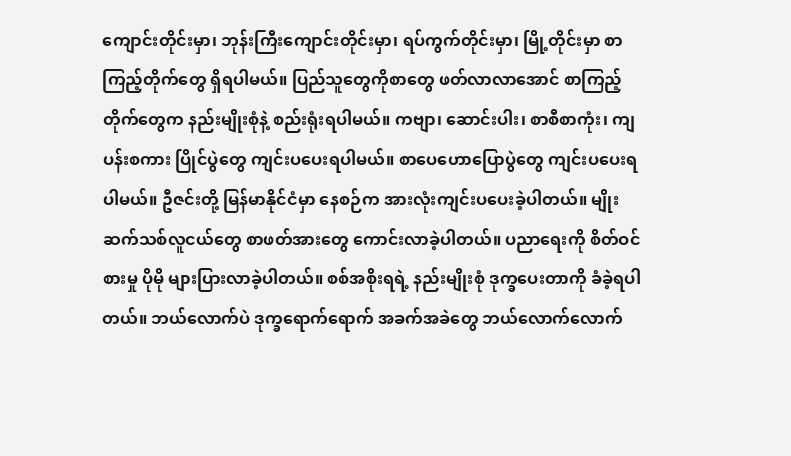ကျောင်းတိုင်းမှာ၊ ဘုန်းကြီးကျောင်းတိုင်းမှာ၊ ရပ်ကွက်တိုင်းမှာ၊ မြို့တိုင်းမှာ စာကြည့်တိုက်တွေ ရှိရပါမယ်။ ပြည်သူတွေကိုစာတွေ ဖတ်လာလာအောင် စာကြည့်တိုက်တွေက နည်းမျိုးစုံနဲ့ စည်းရုံးရပါမယ်။ ကဗျာ၊ ဆောင်းပါး၊ စာစီစာကုံး၊ ကျပန်းစကား ပြိုင်ပွဲတွေ ကျင်းပပေးရပါမယ်။ စာပေဟောပြောပွဲတွေ ကျင်းပပေးရပါမယ်။ ဦဇင်းတို့ မြန်မာနိုင်ငံမှာ နေစဉ်က အားလုံးကျင်းပပေးခဲ့ပါတယ်။ မျိုးဆက်သစ်လူငယ်တွေ စာဖတ်အားတွေ ကောင်းလာခဲ့ပါတယ်။ ပညာရေးကို စိတ်ဝင်စားမှု ပိုမို များပြားလာခဲ့ပါတယ်။ စစ်အစိုးရရဲ့ နည်းမျိုးစုံ ဒုက္ခပေးတာကို ခံခဲ့ရပါတယ်။ ဘယ်လောက်ပဲ ဒုက္ခရောက်ရောက် အခက်အခဲတွေ ဘယ်လောက်လောက်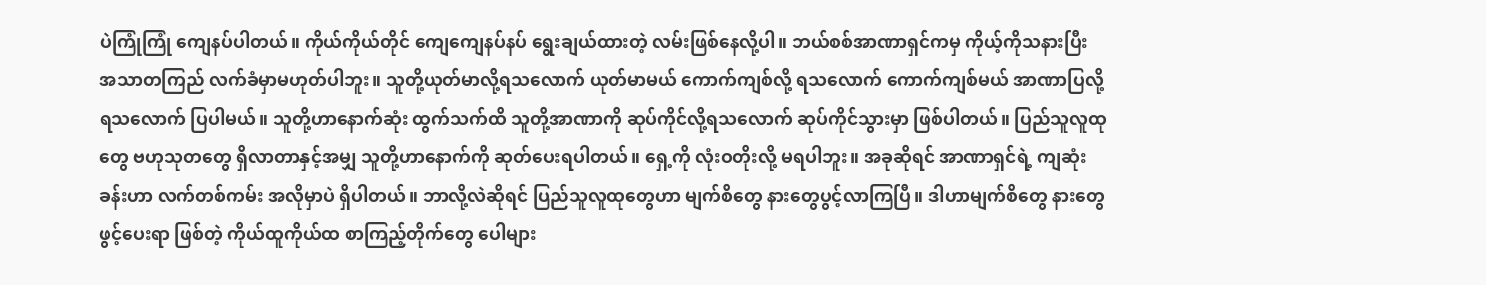ပဲကြုံကြုံ ကျေနပ်ပါတယ်။ ကိုယ်ကိုယ်တိုင် ကျေကျေနပ်နပ် ရွေးချယ်ထားတဲ့ လမ်းဖြစ်နေလို့ပါ။ ဘယ်စစ်အာဏာရှင်ကမှ ကိုယ့်ကိုသနားပြီး အသာတကြည် လက်ခံမှာမဟုတ်ပါဘူး။ သူတို့ယုတ်မာလို့ရသလောက် ယုတ်မာမယ် ကောက်ကျစ်လို့ ရသလောက် ကောက်ကျစ်မယ် အာဏာပြလို့ရသလောက် ပြပါမယ်။ သူတို့ဟာနောက်ဆုံး ထွက်သက်ထိ သူတို့အာဏာကို ဆုပ်ကိုင်လို့ရသလောက် ဆုပ်ကိုင်သွားမှာ ဖြစ်ပါတယ်။ ပြည်သူလူထုတွေ ဗဟုသုတတွေ ရှိလာတာနှင့်အမျှ သူတို့ဟာနောက်ကို ဆုတ်ပေးရပါတယ်။ ရှေ့ကို လုံးဝတိုးလို့ မရပါဘူး။ အခုဆိုရင် အာဏာရှင်ရဲ့ ကျဆုံးခန်းဟာ လက်တစ်ကမ်း အလိုမှာပဲ ရှိပါတယ်။ ဘာလို့လဲဆိုရင် ပြည်သူလူထုတွေဟာ မျက်စိတွေ နားတွေပွင့်လာကြပြီ။ ဒါဟာမျက်စိတွေ နားတွေဖွင့်ပေးရာ ဖြစ်တဲ့ ကိုယ်ထူကိုယ်ထ စာကြည့်တိုက်တွေ ပေါများ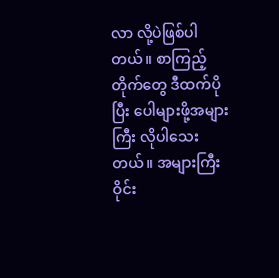လာ လို့ပဲဖြစ်ပါတယ်။ စာကြည့်တိုက်တွေ ဒီထက်ပိုပြီး ပေါများဖို့အများကြီး လိုပါသေးတယ်။ အများကြီး ဝိုင်း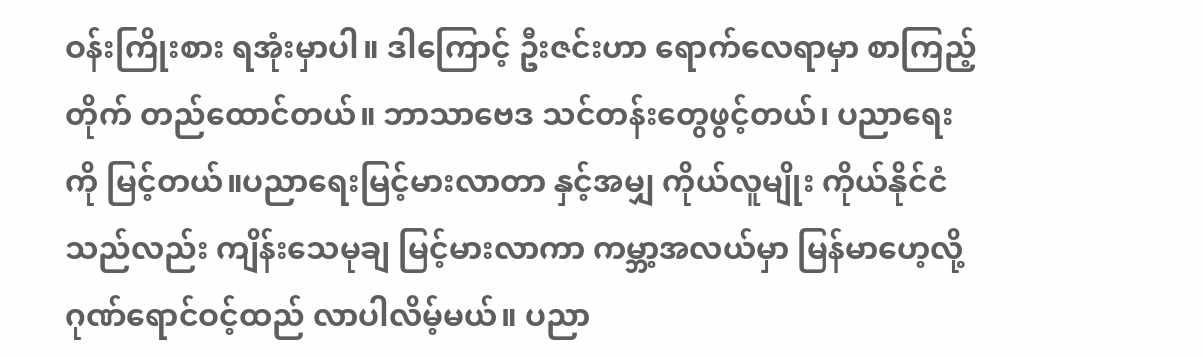ဝန်းကြိုးစား ရအုံးမှာပါ။ ဒါကြောင့် ဦးဇင်းဟာ ရောက်လေရာမှာ စာကြည့်တိုက် တည်ထောင်တယ်။ ဘာသာဗေဒ သင်တန်းတွေဖွင့်တယ်၊ ပညာရေးကို မြင့်တယ်။ပညာရေးမြင့်မားလာတာ နှင့်အမျှ ကိုယ်လူမျိုး ကိုယ်နိုင်ငံသည်လည်း ကျိန်းသေမုချ မြင့်မားလာကာ ကမ္ဘာ့အလယ်မှာ မြန်မာဟေ့လို့ ဂုဏ်ရောင်ဝင့်ထည် လာပါလိမ့်မယ်။ ပညာ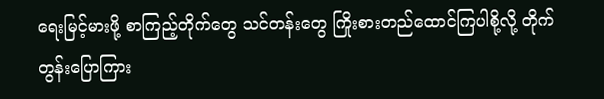ရေးမြင့်မားဖို့ စာကြည့်တိုက်တွေ သင်တန်းတွေ ကြိုးစားတည်ထောင်ကြပါစို့လို့ တိုက်တွန်းပြောကြား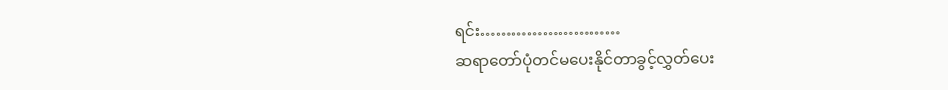ရင်း………………………
ဆရာတော်ပုံတင်မပေးနိုင်တာခွင့်လွှတ်ပေး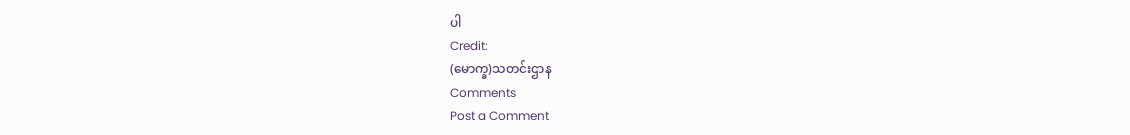ပါ
Credit:
(မောက္ခ)သတင်းဌာန
Comments
Post a Comment